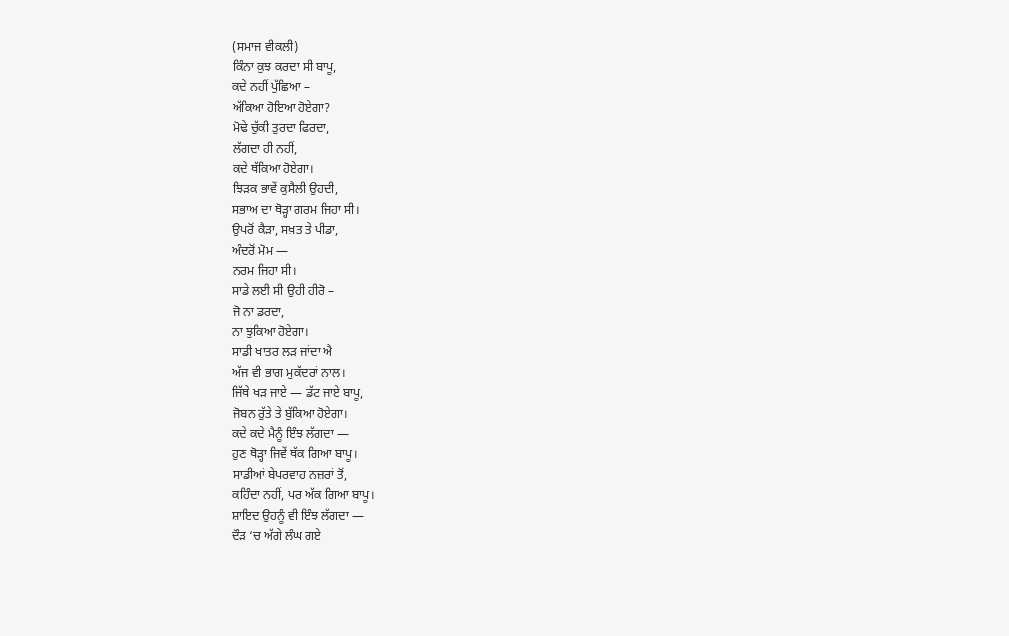(ਸਮਾਜ ਵੀਕਲੀ)
ਕਿੰਨਾ ਕੁਝ ਕਰਦਾ ਸੀ ਬਾਪੂ,
ਕਦੇ ਨਹੀਂ ਪੁੱਛਿਆ –
ਅੱਕਿਆ ਹੋਇਆ ਹੋਏਗਾ?
ਮੋਢੇ ਚੁੱਕੀ ਤੁਰਦਾ ਫਿਰਦਾ,
ਲੱਗਦਾ ਹੀ ਨਹੀਂ,
ਕਦੇ ਥੱਕਿਆ ਹੋਏਗਾ।
ਝਿੜਕ ਭਾਵੇਂ ਕੁਸੈਲੀ ਉਹਦੀ,
ਸਭਾਅ ਦਾ ਥੋੜ੍ਹਾ ਗਰਮ ਜਿਹਾ ਸੀ।
ਉਪਰੋਂ ਕੈੜਾ, ਸਖ਼ਤ ਤੇ ਪੀਡਾ,
ਅੰਦਰੋਂ ਮੋਮ —
ਨਰਮ ਜਿਹਾ ਸੀ।
ਸਾਡੇ ਲਈ ਸੀ ਉਹੀ ਹੀਰੋ –
ਜੋ ਨਾ ਡਰਦਾ,
ਨਾ ਝੁਕਿਆ ਹੋਏਗਾ।
ਸਾਡੀ ਖਾਤਰ ਲੜ ਜਾਂਦਾ ਐ
ਅੱਜ ਵੀ ਭਾਗ ਮੁਕੱਦਰਾਂ ਨਾਲ।
ਜਿੱਥੇ ਖੜ ਜਾਏ — ਡੱਟ ਜਾਏ ਬਾਪੂ,
ਜੋਬਨ ਰੁੱਤੇ ਤੇ ਬੁੱਕਿਆ ਹੋਏਗਾ।
ਕਦੇ ਕਦੇ ਮੈਨੂੰ ਇੰਝ ਲੱਗਦਾ —
ਹੁਣ ਥੋੜ੍ਹਾ ਜਿਵੇਂ ਥੱਕ ਗਿਆ ਬਾਪੂ।
ਸਾਡੀਆਂ ਬੇਪਰਵਾਹ ਨਜ਼ਰਾਂ ਤੋਂ,
ਕਹਿੰਦਾ ਨਹੀਂ, ਪਰ ਅੱਕ ਗਿਆ ਬਾਪੂ।
ਸ਼ਾਇਦ ਉਹਨੂੰ ਵੀ ਇੰਝ ਲੱਗਦਾ —
ਦੌੜ ‘ਚ ਅੱਗੇ ਲੰਘ ਗਏ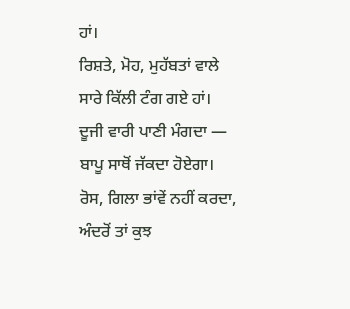ਹਾਂ।
ਰਿਸ਼ਤੇ, ਮੋਹ, ਮੁਹੱਬਤਾਂ ਵਾਲੇ
ਸਾਰੇ ਕਿੱਲੀ ਟੰਗ ਗਏ ਹਾਂ।
ਦੂਜੀ ਵਾਰੀ ਪਾਣੀ ਮੰਗਦਾ —
ਬਾਪੂ ਸਾਥੋਂ ਜੱਕਦਾ ਹੋਏਗਾ।
ਰੋਸ, ਗਿਲਾ ਭਾਂਵੇਂ ਨਹੀਂ ਕਰਦਾ,
ਅੰਦਰੋਂ ਤਾਂ ਕੁਝ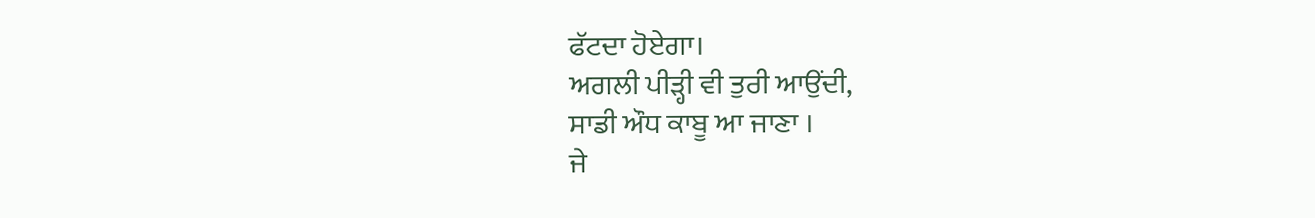ਫੱਟਦਾ ਹੋਏਗਾ।
ਅਗਲੀ ਪੀੜ੍ਹੀ ਵੀ ਤੁਰੀ ਆਉਂਦੀ,
ਸਾਡੀ ਔਧ ਕਾਬੂ ਆ ਜਾਣਾ ।
ਜੇ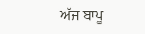ਅੱਜ ਬਾਪੂ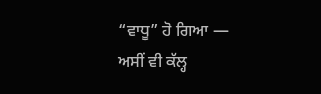“ਵਾਧੂ” ਹੋ ਗਿਆ —
ਅਸੀਂ ਵੀ ਕੱਲ੍ਹ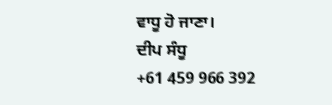ਵਾਧੂ ਹੋ ਜਾਣਾ।
ਦੀਪ ਸੰਧੂ
+61 459 966 392